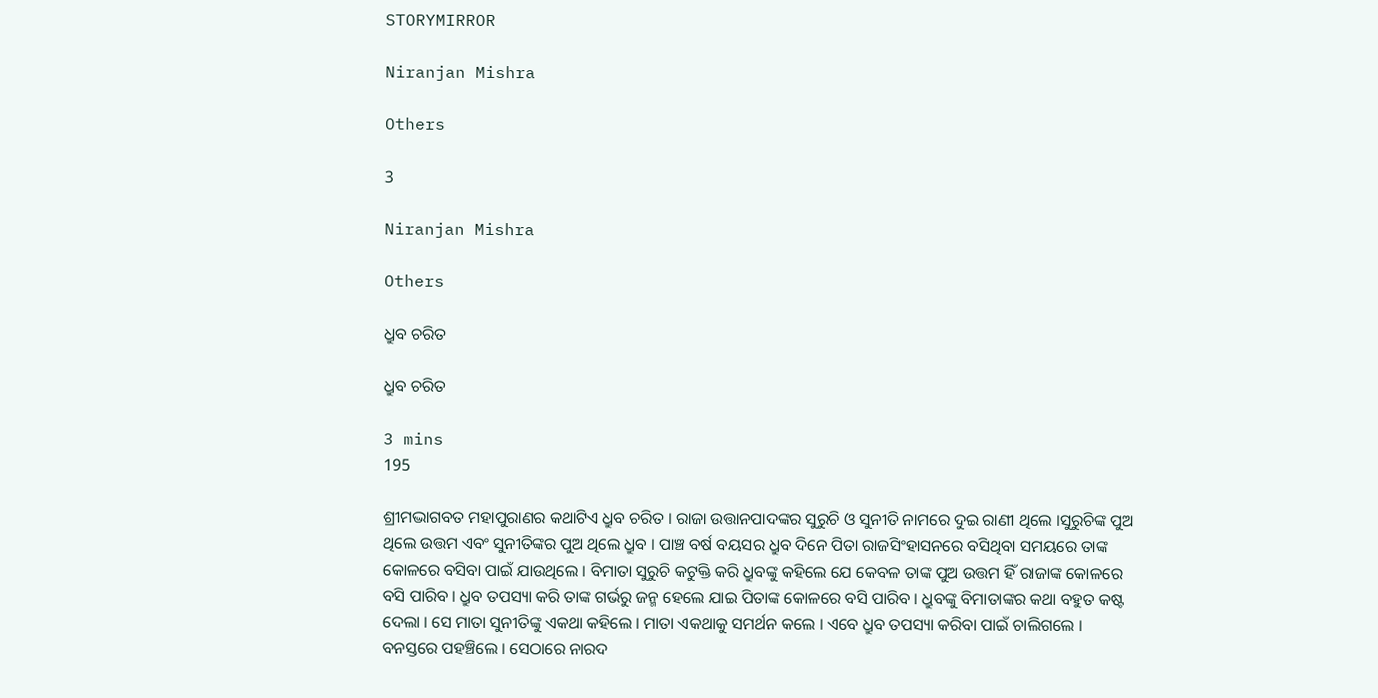STORYMIRROR

Niranjan Mishra

Others

3

Niranjan Mishra

Others

ଧ୍ରୁବ ଚରିତ

ଧ୍ରୁବ ଚରିତ

3 mins
195

ଶ୍ରୀମଦ୍ଭାଗବତ ମହାପୁରାଣର କଥାଟିଏ ଧ୍ରୁବ ଚରିତ । ରାଜା ଉତ୍ତାନପାଦଙ୍କର ସୁରୁଚି ଓ ସୁନୀତି ନାମରେ ଦୁଇ ରାଣୀ ଥିଲେ ।ସୁରୁଚିଙ୍କ ପୁଅ ଥିଲେ ଉତ୍ତମ ଏବଂ ସୁନୀତିଙ୍କର ପୁଅ ଥିଲେ ଧ୍ରୁବ । ପାଞ୍ଚ ବର୍ଷ ବୟସର ଧ୍ରୁବ ଦିନେ ପିତା ରାଜସିଂହାସନରେ ବସିଥିବା ସମୟରେ ତାଙ୍କ କୋଳରେ ବସିବା ପାଇଁ ଯାଉଥିଲେ । ବିମାତା ସୁରୁଚି କଟୁକ୍ତି କରି ଧ୍ରୁବଙ୍କୁ କହିଲେ ଯେ କେବଳ ତାଙ୍କ ପୁଅ ଉତ୍ତମ ହିଁ ରାଜାଙ୍କ କୋଳରେ ବସି ପାରିବ । ଧ୍ରୁବ ତପସ୍ୟା କରି ତାଙ୍କ ଗର୍ଭରୁ ଜନ୍ମ ହେଲେ ଯାଇ ପିତାଙ୍କ କୋଳରେ ବସି ପାରିବ । ଧ୍ରୁବଙ୍କୁ ବିମାତାଙ୍କର କଥା ବହୁତ କଷ୍ଟ ଦେଲା । ସେ ମାତା ସୁନୀତିଙ୍କୁ ଏକଥା କହିଲେ । ମାତା ଏକଥାକୁ ସମର୍ଥନ କଲେ । ଏବେ ଧ୍ରୁବ ତପସ୍ୟା କରିବା ପାଇଁ ଚାଲିଗଲେ । ବନସ୍ତରେ ପହଞ୍ଚିଲେ । ସେଠାରେ ନାରଦ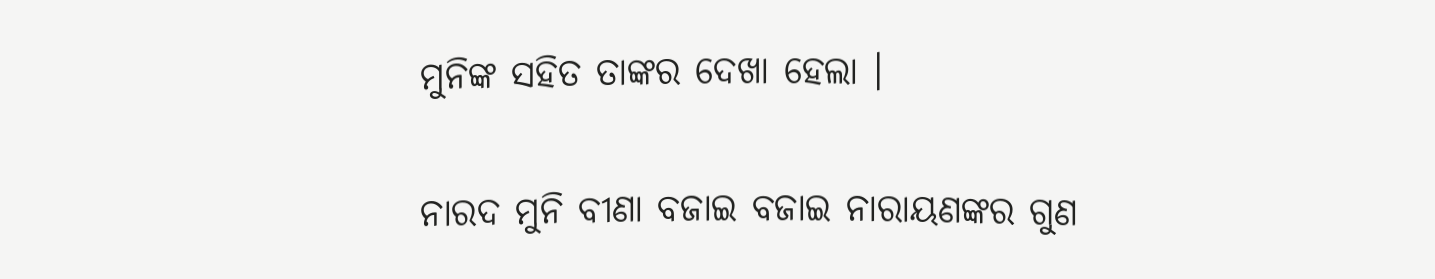ମୁନିଙ୍କ ସହିତ ତାଙ୍କର ଦେଖା ହେଲା ।

ନାରଦ ମୁନି ବୀଣା ବଜାଇ ବଜାଇ ନାରାୟଣଙ୍କର ଗୁଣ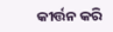କୀର୍ତ୍ତନ କରି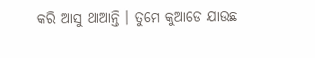କରି ଆସୁ ଥାଆନ୍ତି । ତୁମେ କୁଆଡେ ଯାଉଛ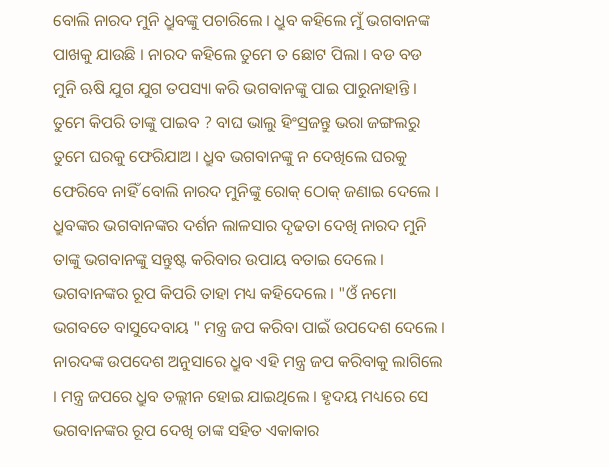ବୋଲି ନାରଦ ମୁନି ଧ୍ରୁବଙ୍କୁ ପଚାରିଲେ । ଧ୍ରୁବ କହିଲେ ମୁଁ ଭଗବାନଙ୍କ ପାଖକୁ ଯାଉଛି । ନାରଦ କହିଲେ ତୁମେ ତ ଛୋଟ ପିଲା । ବଡ ବଡ ମୁନି ଋଷି ଯୁଗ ଯୁଗ ତପସ୍ୟା କରି ଭଗବାନଙ୍କୁ ପାଇ ପାରୁନାହାନ୍ତି । ତୁମେ କିପରି ତାଙ୍କୁ ପାଇବ ? ବାଘ ଭାଲୁ ହିଂସ୍ରଜନ୍ତୁ ଭରା ଜଙ୍ଗଲରୁ ତୁମେ ଘରକୁ ଫେରିଯାଅ । ଧ୍ରୁବ ଭଗବାନଙ୍କୁ ନ ଦେଖିଲେ ଘରକୁ ଫେରିବେ ନାହିଁ ବୋଲି ନାରଦ ମୁନିଙ୍କୁ ରୋକ୍ ଠୋକ୍ ଜଣାଇ ଦେଲେ । ଧ୍ରୁବଙ୍କର ଭଗବାନଙ୍କର ଦର୍ଶନ ଲାଳସାର ଦୃଢତା ଦେଖି ନାରଦ ମୁନି ତାଙ୍କୁ ଭଗବାନଙ୍କୁ ସନ୍ତୁଷ୍ଟ କରିବାର ଉପାୟ ବତାଇ ଦେଲେ । ଭଗବାନଙ୍କର ରୂପ କିପରି ତାହା ମଧ୍ୟ କହିଦେଲେ । "ଓଁ ନମୋ ଭଗବତେ ବାସୁଦେବାୟ " ମନ୍ତ୍ର ଜପ କରିବା ପାଇଁ ଉପଦେଶ ଦେଲେ । ନାରଦଙ୍କ ଉପଦେଶ ଅନୁସାରେ ଧ୍ରୁବ ଏହି ମନ୍ତ୍ର ଜପ କରିବାକୁ ଲାଗିଲେ । ମନ୍ତ୍ର ଜପରେ ଧ୍ରୁବ ତଲ୍ଲୀନ ହୋଇ ଯାଇଥିଲେ । ହୃଦୟ ମଧ୍ୟରେ ସେ ଭଗବାନଙ୍କର ରୂପ ଦେଖି ତାଙ୍କ ସହିତ ଏକାକାର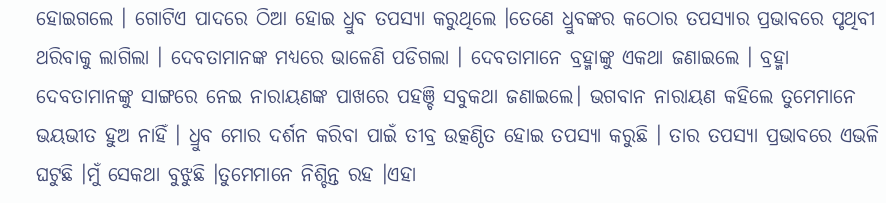ହୋଇଗଲେ । ଗୋଟିଏ ପାଦରେ ଠିଆ ହୋଇ ଧ୍ରୁବ ତପସ୍ୟା କରୁଥିଲେ ।ତେଣେ ଧ୍ରୁବଙ୍କର କଠୋର ତପସ୍ୟାର ପ୍ରଭାବରେ ପୃଥିବୀ ଥରିବାକୁ ଲାଗିଲା । ଦେବତାମାନଙ୍କ ମଧ୍ୟରେ ଭାଳେଣି ପଡିଗଲା । ଦେବତାମାନେ ବ୍ରହ୍ମାଙ୍କୁ ଏକଥା ଜଣାଇଲେ । ବ୍ରହ୍ମା ଦେବତାମାନଙ୍କୁ ସାଙ୍ଗରେ ନେଇ ନାରାୟଣଙ୍କ ପାଖରେ ପହଞ୍ଚି ସବୁକଥା ଜଣାଇଲେ। ଭଗବାନ ନାରାୟଣ କହିଲେ ତୁମେମାନେ ଭୟଭୀତ ହୁଅ ନାହିଁ । ଧ୍ରୁବ ମୋର ଦର୍ଶନ କରିବା ପାଇଁ ତୀବ୍ର ଉତ୍କଣ୍ଠିତ ହୋଇ ତପସ୍ୟା କରୁଛି । ତାର ତପସ୍ୟା ପ୍ରଭାବରେ ଏଭଳି ଘଟୁଛି ।ମୁଁ ସେକଥା ବୁଝୁଛି ।ତୁମେମାନେ ନିଶ୍ଚିନ୍ତ ରହ ।ଏହା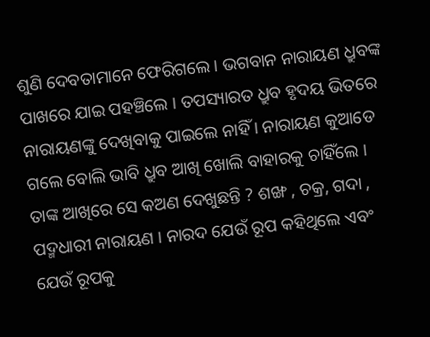ଶୁଣି ଦେବତାମାନେ ଫେରିଗଲେ । ଭଗବାନ ନାରାୟଣ ଧ୍ରୁବଙ୍କ ପାଖରେ ଯାଇ ପହଞ୍ଚିଲେ । ତପସ୍ୟାରତ ଧ୍ରୁବ ହୃଦୟ ଭିତରେ ନାରାୟଣଙ୍କୁ ଦେଖିବାକୁ ପାଇଲେ ନାହିଁ । ନାରାୟଣ କୁଆଡେ ଗଲେ ବୋଲି ଭାବି ଧ୍ରୁବ ଆଖି ଖୋଲି ବାହାରକୁ ଚାହିଁଲେ । ତାଙ୍କ ଆଖିରେ ସେ କଅଣ ଦେଖୁଛନ୍ତି ? ଶଙ୍ଖ , ଚକ୍ର, ଗଦା , ପଦ୍ମଧାରୀ ନାରାୟଣ । ନାରଦ ଯେଉଁ ରୂପ କହିଥିଲେ ଏବଂ ଯେଉଁ ରୂପକୁ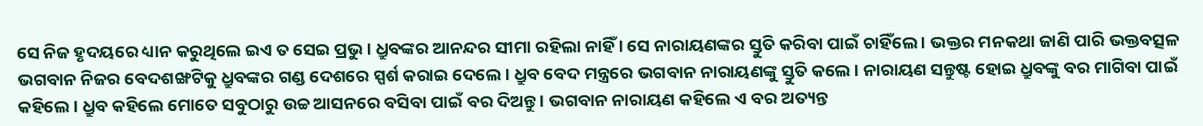ସେ ନିଜ ହୃଦୟରେ ଧ୍ୟାନ କରୁଥିଲେ ଇଏ ତ ସେଇ ପ୍ରଭୁ । ଧ୍ରୁବଙ୍କର ଆନନ୍ଦର ସୀମା ରହିଲା ନାହିଁ । ସେ ନାରାୟଣଙ୍କର ସ୍ତୁତି କରିବା ପାଇଁ ଚାହିଁଲେ । ଭକ୍ତର ମନକଥା ଜାଣି ପାରି ଭକ୍ତବତ୍ସଳ ଭଗବାନ ନିଜର ବେଦଶଙ୍ଖଟିକୁ ଧ୍ରୁବଙ୍କର ଗଣ୍ଡ ଦେଶରେ ସ୍ପର୍ଶ କରାଇ ଦେଲେ । ଧ୍ରୁବ ବେଦ ମନ୍ତ୍ରରେ ଭଗବାନ ନାରାୟଣଙ୍କୁ ସ୍ତୁତି କଲେ । ନାରାୟଣ ସନ୍ତୁଷ୍ଟ ହୋଇ ଧ୍ରୁବଙ୍କୁ ବର ମାଗିବା ପାଇଁ କହିଲେ । ଧ୍ରୁବ କହିଲେ ମୋତେ ସବୁଠାରୁ ଉଚ୍ଚ ଆସନରେ ବସିବା ପାଇଁ ବର ଦିଅନ୍ତୁ । ଭଗବାନ ନାରାୟଣ କହିଲେ ଏ ବର ଅତ୍ୟନ୍ତ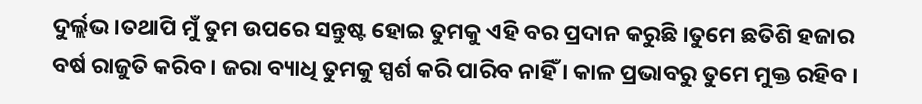ଦୁର୍ଲ୍ଲଭ ।ତଥାପି ମୁଁ ତୁମ ଉପରେ ସନ୍ତୁଷ୍ଟ ହୋଇ ତୁମକୁ ଏହି ବର ପ୍ରଦାନ କରୁଛି ।ତୁମେ ଛତିଶି ହଜାର ବର୍ଷ ରାଜୁତି କରିବ । ଜରା ବ୍ୟାଧି ତୁମକୁ ସ୍ପର୍ଶ କରି ପାରିବ ନାହିଁ । କାଳ ପ୍ରଭାବରୁ ତୁମେ ମୁକ୍ତ ରହିବ ।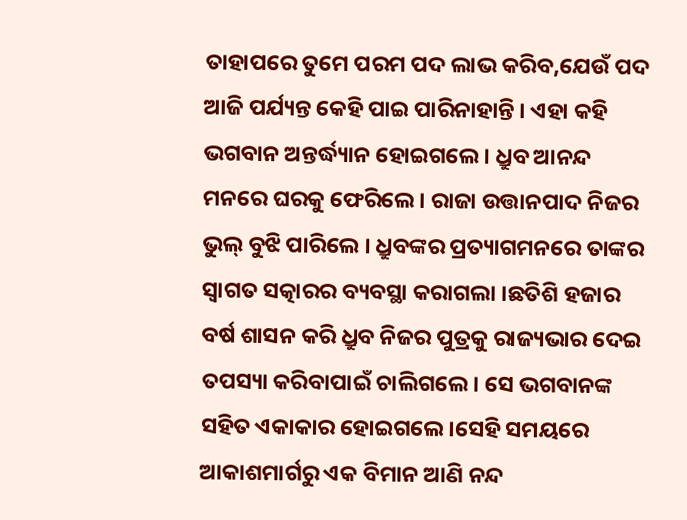ତାହାପରେ ତୁମେ ପରମ ପଦ ଲାଭ କରିବ,ଯେଉଁ ପଦ ଆଜି ପର୍ଯ୍ୟନ୍ତ କେହି ପାଇ ପାରିନାହାନ୍ତି । ଏହା କହି ଭଗବାନ ଅନ୍ତର୍ଦ୍ଧ୍ୟାନ ହୋଇଗଲେ । ଧ୍ରୁବ ଆନନ୍ଦ ମନରେ ଘରକୁ ଫେରିଲେ । ରାଜା ଉତ୍ତାନପାଦ ନିଜର ଭୁଲ୍ ବୁଝି ପାରିଲେ । ଧ୍ରୁବଙ୍କର ପ୍ରତ୍ୟାଗମନରେ ତାଙ୍କର ସ୍ୱାଗତ ସତ୍କାରର ବ୍ୟବସ୍ଥା କରାଗଲା ।ଛତିଶି ହଜାର ବର୍ଷ ଶାସନ କରି ଧ୍ରୁବ ନିଜର ପୁତ୍ରକୁ ରାଜ୍ୟଭାର ଦେଇ ତପସ୍ୟା କରିବାପାଇଁ ଚାଲିଗଲେ। ସେ ଭଗବାନଙ୍କ ସହିତ ଏକାକାର ହୋଇଗଲେ।ସେହି ସମୟରେ ଆକାଶମାର୍ଗରୁ ଏକ ବିମାନ ଆଣି ନନ୍ଦ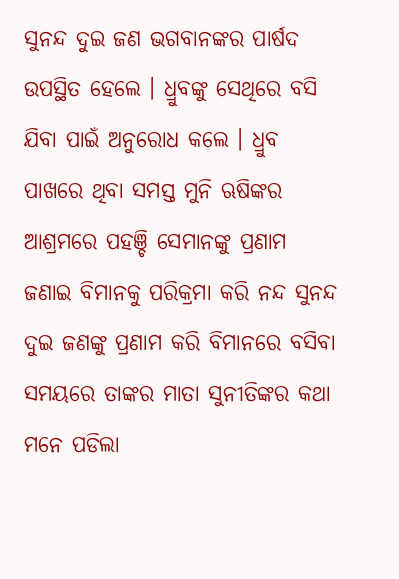ସୁନନ୍ଦ ଦୁଇ ଜଣ ଭଗବାନଙ୍କର ପାର୍ଷଦ ଉପସ୍ଥିତ ହେଲେ । ଧ୍ରୁବଙ୍କୁ ସେଥିରେ ବସି ଯିବା ପାଇଁ ଅନୁରୋଧ କଲେ । ଧ୍ରୁବ ପାଖରେ ଥିବା ସମସ୍ତ ମୁନି ଋଷିଙ୍କର ଆଶ୍ରମରେ ପହଞ୍ଚି ସେମାନଙ୍କୁ ପ୍ରଣାମ ଜଣାଇ ବିମାନକୁ ପରିକ୍ରମା କରି ନନ୍ଦ ସୁନନ୍ଦ ଦୁଇ ଜଣଙ୍କୁ ପ୍ରଣାମ କରି ବିମାନରେ ବସିବା ସମୟରେ ତାଙ୍କର ମାତା ସୁନୀତିଙ୍କର କଥା ମନେ ପଡିଲା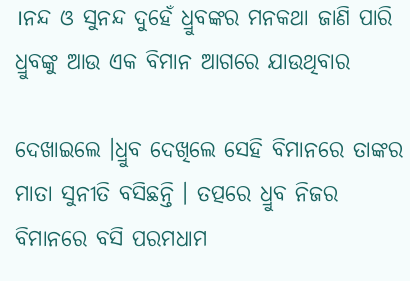।ନନ୍ଦ ଓ ସୁନନ୍ଦ ଦୁହେଁ ଧ୍ରୁବଙ୍କର ମନକଥା ଜାଣି ପାରି ଧ୍ରୁବଙ୍କୁ ଆଉ ଏକ ବିମାନ ଆଗରେ ଯାଉଥିବାର

ଦେଖାଇଲେ ।ଧ୍ରୁବ ଦେଖିଲେ ସେହି ବିମାନରେ ତାଙ୍କର ମାତା ସୁନୀତି ବସିଛନ୍ତି । ତତ୍ପରେ ଧ୍ରୁବ ନିଜର ବିମାନରେ ବସି ପରମଧାମ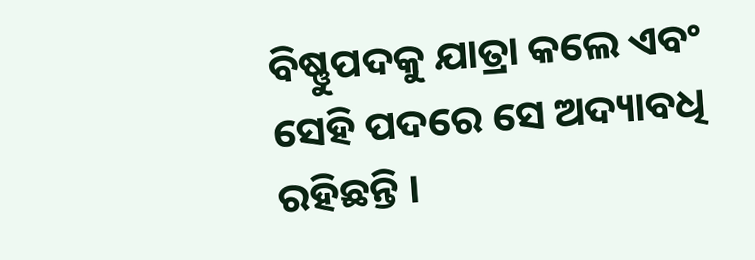ବିଷ୍ଣୁପଦକୁ ଯାତ୍ରା କଲେ ଏବଂ ସେହି ପଦରେ ସେ ଅଦ୍ୟାବଧି ରହିଛନ୍ତି ।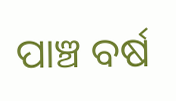ପାଞ୍ଚ ବର୍ଷ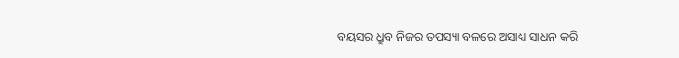ବୟସର ଧ୍ରୁବ ନିଜର ତପସ୍ୟା ବଳରେ ଅସାଧ୍ୟ ସାଧନ କରି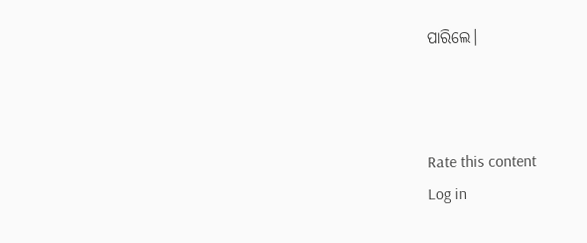ପାରିଲେ।



Rate this content
Log in